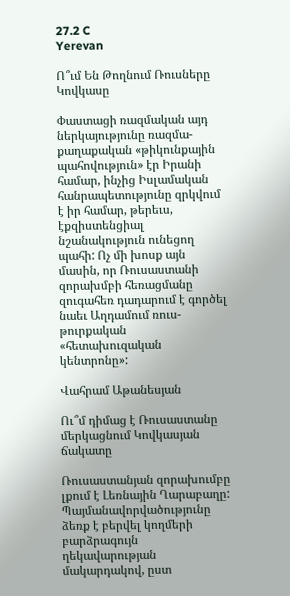27.2 C
Yerevan

Ո՞ւմ Են Թողնում Ռուսները Կովկասը

Փաստացի ռազմական այդ ներկայությունը ռազմա-քաղաքական «թիկունքային պահովություն» էր Իրանի համար, ինչից Իսլամական հանրապետությունը զրկվում է իր համար, թերեւս, էքզիստենցիալ նշանակություն ունեցող պահի: Ոչ մի խոսք այն մասին, որ Ռուսաստանի զորախմբի հեռացմանը զուգահեռ դադարում է գործել նաեւ Աղդամում ռուս-թուրքական «հետախուզական կենտրոնը»:

Վահրամ Աթանեսյան

Ու՞մ դիմաց է Ռուսաստանը մերկացնում Կովկասյան ճակատը

Ռուսաստանյան զորախումբը լքում է Լեռնային Ղարաբաղը: Պայմանավորվածությունը ձեռք է բերվել կողմերի բարձրագույն ղեկավարության մակարդակով, ըստ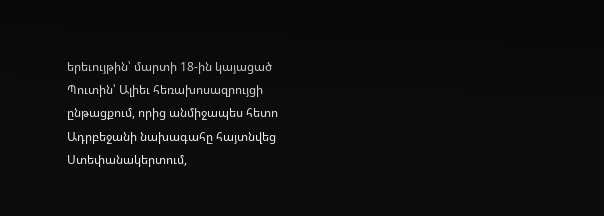երեւույթին՝ մարտի 18-ին կայացած Պուտին՝ Ալիեւ հեռախոսազրույցի ընթացքում, որից անմիջապես հետո Ադրբեջանի նախագահը հայտնվեց Ստեփանակերտում,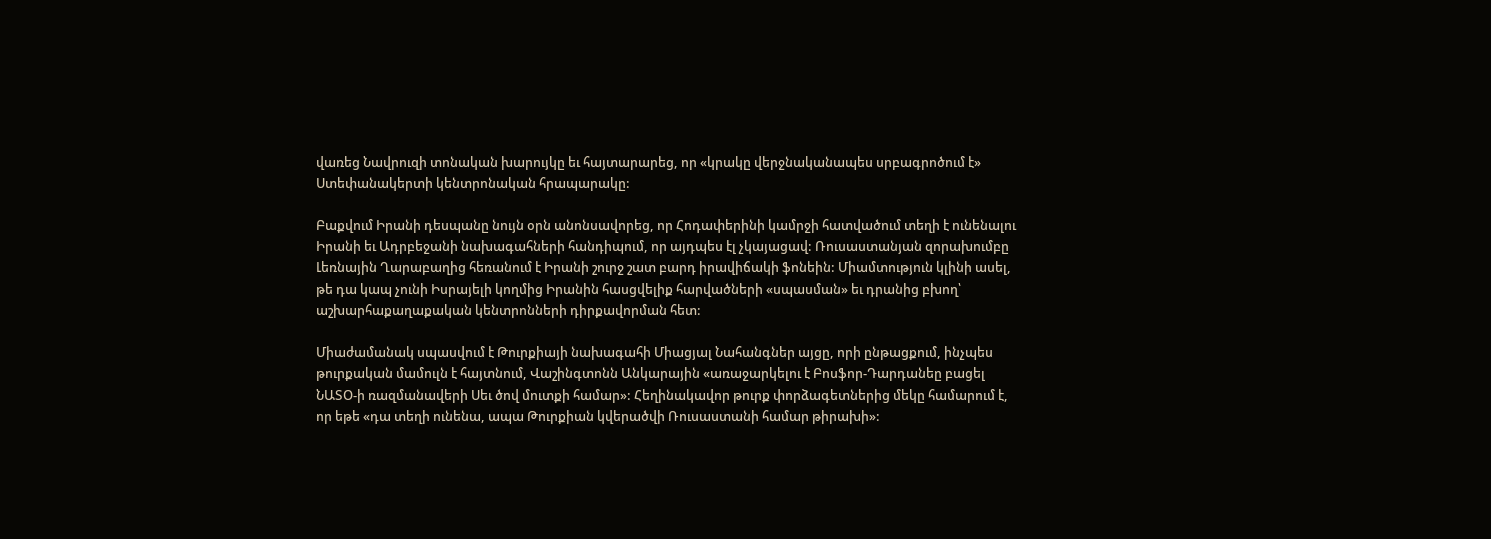վառեց Նավրուզի տոնական խարույկը եւ հայտարարեց, որ «կրակը վերջնականապես սրբագրոծում է» Ստեփանակերտի կենտրոնական հրապարակը:

Բաքվում Իրանի դեսպանը նույն օրն անոնսավորեց, որ Հոդափերինի կամրջի հատվածում տեղի է ունենալու Իրանի եւ Ադրբեջանի նախագահների հանդիպում, որ այդպես էլ չկայացավ: Ռուսաստանյան զորախումբը Լեռնային Ղարաբաղից հեռանում է Իրանի շուրջ շատ բարդ իրավիճակի ֆոնեին: Միամտություն կլինի ասել, թե դա կապ չունի Իսրայելի կողմից Իրանին հասցվելիք հարվածների «սպասման» եւ դրանից բխող՝ աշխարհաքաղաքական կենտրոնների դիրքավորման հետ:

Միաժամանակ սպասվում է Թուրքիայի նախագահի Միացյալ Նահանգներ այցը, որի ընթացքում, ինչպես թուրքական մամուլն է հայտնում, Վաշինգտոնն Անկարային «առաջարկելու է Բոսֆոր-Դարդանեը բացել ՆԱՏՕ‑ի ռազմանավերի Սեւ ծով մուտքի համար»: Հեղինակավոր թուրք փորձագետներից մեկը համարում է, որ եթե «դա տեղի ունենա, ապա Թուրքիան կվերածվի Ռուսաստանի համար թիրախի»: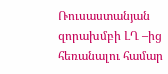Ռուսաստանյան զորախմբի ԼՂ –ից հեռանալու համար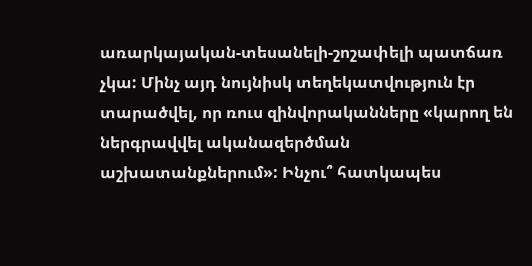առարկայական-տեսանելի-շոշափելի պատճառ չկա: Մինչ այդ նույնիսկ տեղեկատվություն էր տարածվել, որ ռուս զինվորականները «կարող են ներգրավվել ականազերծման աշխատանքներում»: Ինչու՞ հատկապես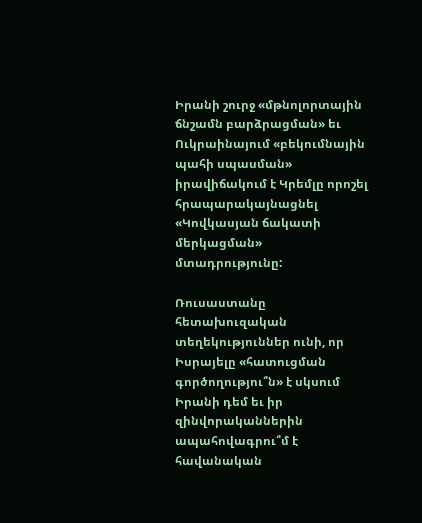Իրանի շուրջ «մթնոլորտային ճնշամն բարձրացման» եւ Ուկրաինայում «բեկումնային պահի սպասման» իրավիճակում է Կրեմլը որոշել հրապարակայնացնել «Կովկասյան ճակատի մերկացման» մտադրությունը:

Ռուսաստանը հետախուզական տեղեկություններ ունի, որ Իսրայելը «հատուցման գործողությու՞ն» է սկսում Իրանի դեմ եւ իր զինվորականներին ապահովագրու՞մ է հավանական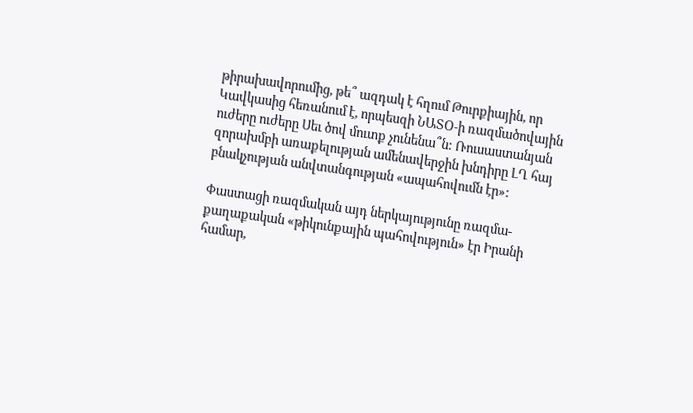թիրախավորումից, թե՞ ազդակ է հղում Թուրքիային, որ Կավկասից հեռանում է, որպեսզի ՆԱՏՕ‑ի ռազմածովային ուժերը ուժերը Սեւ ծով մուտք չունենա՞ն: Ռուսաստանյան զորախմբի առաքելության ամենավերջին խնդիրը ԼՂ հայ բնակչության անվտանգության «ապահովումն էր»:

Փաստացի ռազմական այդ ներկայությունը ռազմա-քաղաքական «թիկունքային պահովություն» էր Իրանի համար,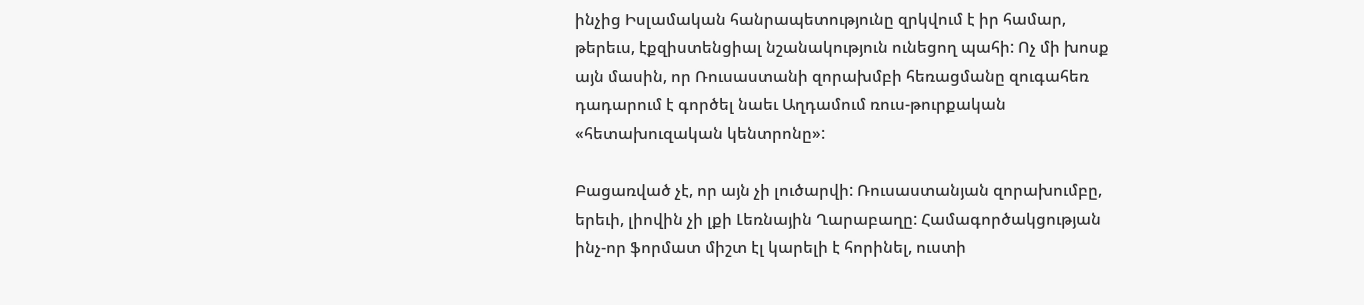ինչից Իսլամական հանրապետությունը զրկվում է իր համար, թերեւս, էքզիստենցիալ նշանակություն ունեցող պահի: Ոչ մի խոսք այն մասին, որ Ռուսաստանի զորախմբի հեռացմանը զուգահեռ դադարում է գործել նաեւ Աղդամում ռուս-թուրքական «հետախուզական կենտրոնը»:

Բացառված չէ, որ այն չի լուծարվի: Ռուսաստանյան զորախումբը, երեւի, լիովին չի լքի Լեռնային Ղարաբաղը: Համագործակցության ինչ-որ ֆորմատ միշտ էլ կարելի է հորինել, ուստի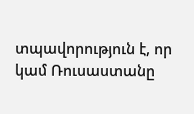տպավորություն է, որ կամ Ռուսաստանը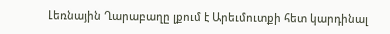Լեռնային Ղարաբաղը լքում է Արեւմուտքի հետ կարդինալ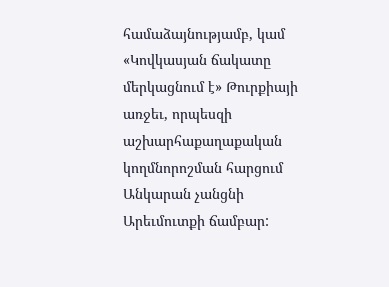համաձայնությամբ, կամ «Կովկասյան ճակատը մերկացնում է» Թուրքիայի առջեւ, որպեսզի աշխարհաքաղաքական կողմնորոշման հարցում Անկարան չանցնի Արեւմուտքի ճամբար: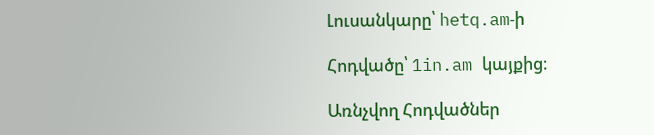Լուսանկարը՝ hetq.am‑ի

Հոդվածը՝ 1in.am կայքից։

Առնչվող Հոդվածներ